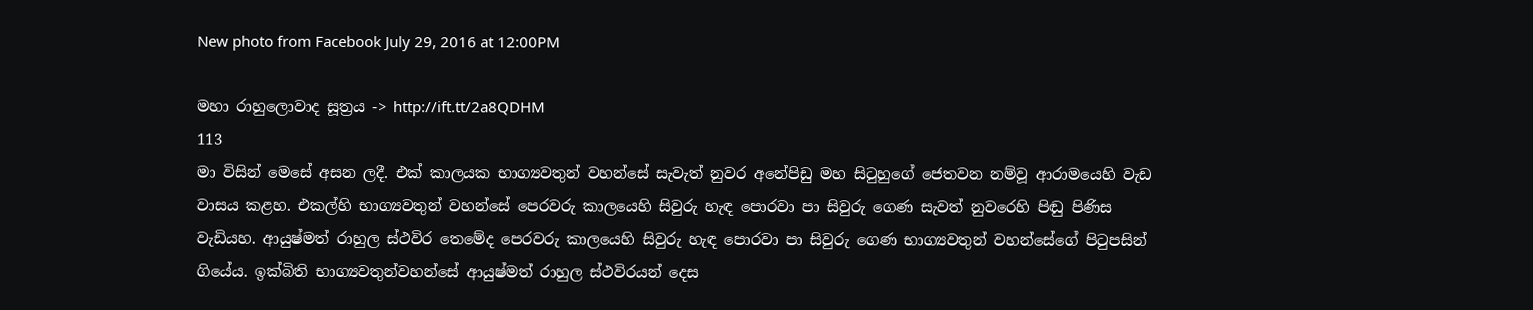New photo from Facebook July 29, 2016 at 12:00PM

මහා රාහුලොවාද සූත්‍රය -> http://ift.tt/2a8QDHM
113
මා විසින් මෙසේ අසන ලදී. එක් කාලයක භාග්‍යවතුන් වහන්සේ සැවැත් නුවර අනේපිඩු මහ සිටුහුගේ ජෙතවන නම්වූ ආරාමයෙහි වැඩ වාසය කළහ. එකල්හි භාග්‍යවතුන් වහන්සේ පෙරවරු කාලයෙහි සිවුරු හැඳ පොරවා පා සිවුරු ගෙණ සැවත් නුවරෙහි පිඬු පිණිස වැඩියහ. ආයුෂ්මත් රාහුල ස්ථවිර තෙමේද පෙරවරු කාලයෙහි සිවුරු හැඳ පොරවා පා සිවුරු ගෙණ භාග්‍යවතුන් වහන්සේගේ පිටුපසින් ගියේය. ඉක්බිති භාග්‍යවතුන්වහන්සේ ආයුෂ්මත් රාහුල ස්ථවිරයන් දෙස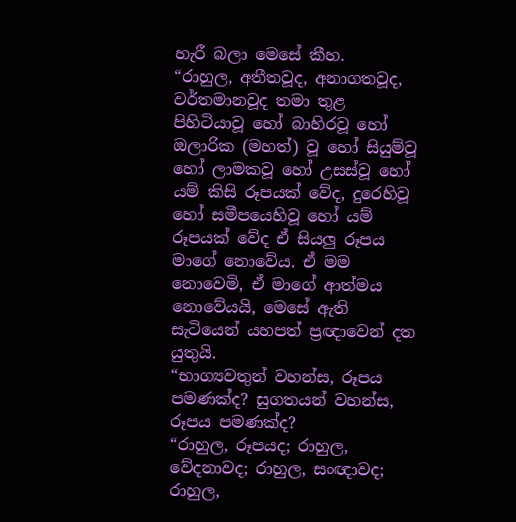හැරී බලා මෙසේ කීහ.
“රාහුල, අතීතවූද, අනාගතවූද, වර්තමානවූද තමා තුළ පිහිටියාවූ හෝ බාහිරවූ හෝ ඔලාරික (මහත්) වූ හෝ සියුම්වූ හෝ ලාමකවූ හෝ උසස්වූ හෝ යම් කිසි රූපයක් වේද, දුරෙහිවූ හෝ සමීපයෙහිවූ හෝ යම් රූපයක් වේද ඒ සියලු රූපය මාගේ නොවේය. ඒ මම නොවෙමි, ඒ මාගේ ආත්මය නොවේයයි, මෙසේ ඇති සැටියෙන් යහපත් ප්‍රඥාවෙන් දත යුතුයි.
“භාග්‍යවතුන් වහන්ස, රූපය පමණක්ද? සුගතයන් වහන්ස, රූපය පමණක්ද?
“රාහුල, රූපයද; රාහුල, වේදනාවද; රාහුල, සංඥාවද; රාහුල,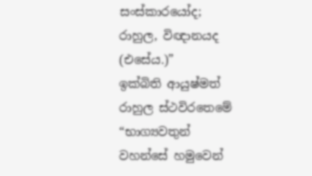සංස්කාරයෝද; රාහුල, විඥානයද (එසේය.)”
ඉක්බිති ආයුෂ්මත් රාහුල ස්ථවිරතෙමේ “භාග්‍යවතුන් වහන්සේ හමුවෙන්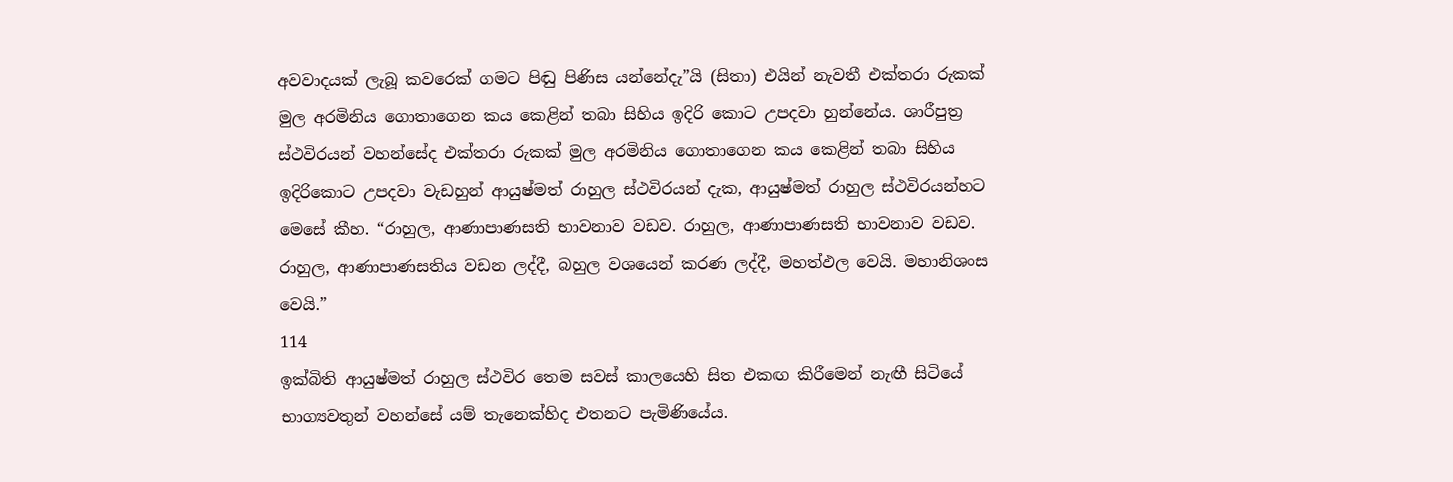අවවාදයක් ලැබූ කවරෙක් ගමට පිඬු පිණිස යන්නේදැ”යි (සිතා) එයින් නැවතී එක්තරා රුකක් මුල අරමිනිය ගොතාගෙන කය කෙළින් තබා සිහිය ඉදිරි කොට උපදවා හුන්නේය. ශාරීපුත්‍ර ස්ථවිරයන් වහන්සේද එක්තරා රුකක් මුල අරමිනිය ගොතාගෙන කය කෙළින් තබා සිහිය ඉදිරිකොට උපදවා වැඩහුන් ආයුෂ්මත් රාහුල ස්ථවිරයන් දැක, ආයුෂ්මත් රාහුල ස්ථවිරයන්හට මෙසේ කීහ. “රාහුල, ආණාපාණසති භාවනාව වඩව. රාහුල, ආණාපාණසති භාවනාව වඩව. රාහුල, ආණාපාණසතිය වඩන ලද්දී, බහුල වශයෙන් කරණ ලද්දී, මහත්ඵල වෙයි. මහානිශංස වෙයි.”
114
ඉක්බිති ආයුෂ්මත් රාහුල ස්ථවිර තෙම සවස් කාලයෙහි සිත එකඟ කිරීමෙන් නැඟී සිටියේ භාග්‍යවතුන් වහන්සේ යම් තැනෙක්හිද එතනට පැමිණියේය.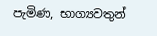පැමිණ, භාග්‍යවතුන්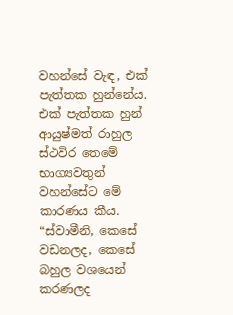වහන්සේ වැඳ, එක් පැත්තක හුන්නේය. එක් පැත්තක හුන් ආයුෂ්මත් රාහුල ස්ථවිර තෙමේ භාග්‍යවතුන් වහන්සේට මේ කාරණය කීය. “ස්වාමීනි, කෙසේ වඩනලද, කෙසේ බහුල වශයෙන් කරණලද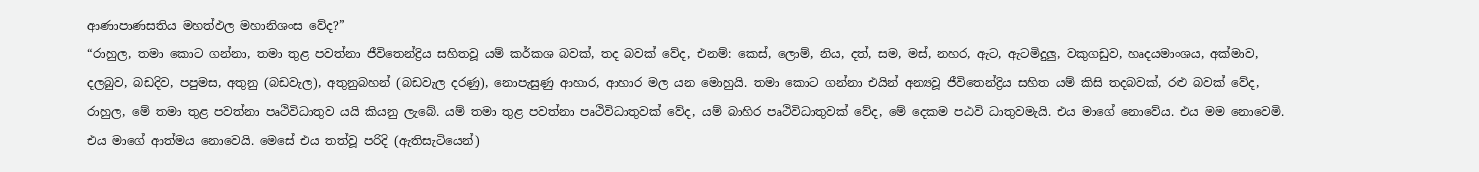ආණාපාණසතිය මහත්ඵල මහානිශංස වේද?”
“රාහුල, තමා කොට ගන්නා, තමා තුළ පවත්නා ජීවිතෙන්ද්‍රිය සහිතවූ යම් කර්කශ බවක්, තද බවක් වේද, එනම්: කෙස්, ලොම්, නිය, දත්, සම, මස්, නහර, ඇට, ඇටමිදුලු, වකුගඩුව, හෘදයමාංශය, අක්මාව, දලබුව, බඩදිව, පපුමස, අතුනු (බඩවැල), අතුනුබහන් (බඩවැල දරණු), නොපැසුණු ආහාර, ආහාර මල යන මොහුයි. තමා කොට ගන්නා එයින් අන්‍යවූ ජීවිතෙන්ද්‍රිය සහිත යම් කිසි තදබවක්, රළු බවක් වේද, රාහුල, මේ තමා තුළ පවත්නා පෘථිවිධාතුව යයි කියනු ලැබේ. යම් තමා තුළ පවත්නා පෘථිවිධාතුවක් වේද, යම් බාහිර පෘථිවිධාතුවක් වේද, මේ දෙකම පඨවි ධාතුවමැයි. එය මාගේ නොවේය. එය මම නොවෙමි. එය මාගේ ආත්මය නොවෙයි. මෙසේ එය තත්වූ පරිදි (ඇතිසැටියෙන්)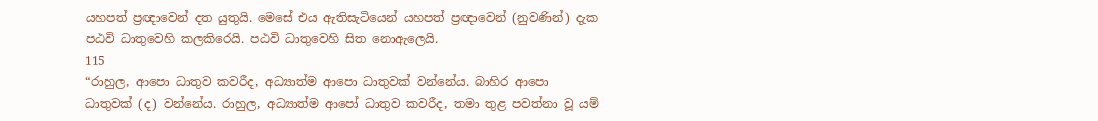යහපත් ප්‍රඥාවෙන් දත යුතුයි. මෙසේ එය ඇතිසැටියෙන් යහපත් ප්‍රඥාවෙන් (නුවණින්) දැක පඨවි ධාතුවෙහි කලකිරෙයි. පඨවි ධාතුවෙහි සිත නොඇලෙයි.
115
“රාහුල, ආපො ධාතුව කවරීද, අධ්‍යාත්ම ආපො ධාතුවක් වන්නේය. බාහිර ආපො ධාතුවක් (ද) වන්නේය. රාහුල, අධ්‍යාත්ම ආපෝ ධාතුව කවරීද, තමා තුළ පවත්නා වූ යම්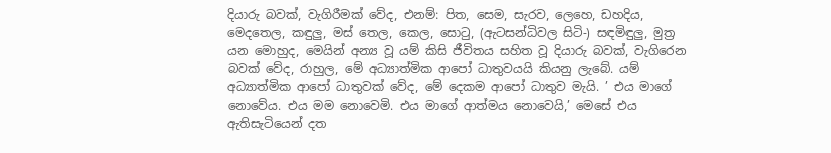දියාරු බවක්, වැගිරීමක් වේද, එනම්: පිත, සෙම, සැරව, ලෙහෙ, ඩහදිය, මෙදතෙල, කඳුලු, මස් තෙල, කෙල, සොටු, (ඇටසන්ධිවල සිටි-) සඳමිඳුලු, මුත්‍ර යන මොහුද, මෙයින් අන්‍ය වූ යම් කිසි ජීවිතය සහිත වූ දියාරු බවක්, වැගිරෙන බවක් වේද, රාහුල, මේ අධ්‍යාත්මික ආපෝ ධාතුවයයි කියනු ලැබේ. යම් අධ්‍යාත්මික ආපෝ ධාතුවක් වේද, මේ දෙකම ආපෝ ධාතුව මැයි. ’ එය මාගේ නොවේය. එය මම නොවෙමි. එය මාගේ ආත්මය නොවෙයි,’ මෙසේ එය ඇතිසැටියෙන් දත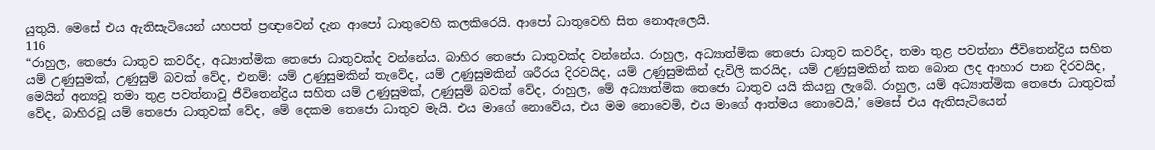යුතුයි. මෙසේ එය ඇතිසැටියෙන් යහපත් ප්‍රඥාවෙන් දැන ආපෝ ධාතුවෙහි කලකිරෙයි. ආපෝ ධාතුවෙහි සිත නොඇලෙයි.
116
“රාහුල, තෙජො ධාතුව කවරීද, අධ්‍යාත්මික තෙජො ධාතුවක්ද වන්නේය. බාහිර තෙජො ධාතුවක්ද වන්නේය. රාහුල, අධ්‍යාත්මික තෙජො ධාතුව කවරීද, තමා තුළ පවත්නා ජීවිතෙන්ද්‍රිය සහිත යම් උණුසුමක්, උණුසුම් බවක් වේද, එනම්: යම් උණුසුමකින් තැවේද, යම් උණුසුමකින් ශරීරය දිරවයිද, යම් උණුසුමකින් දැවිලි කරයිද, යම් උණුසුමකින් කන බොන ලද ආහාර පාන දිරවයිද, මෙයින් අන්‍යවූ තමා තුළ පවත්නාවූ ජීවිතෙන්ද්‍රිය සහිත යම් උණුසුමක්, උණුසුම් බවක් වේද, රාහුල, මේ අධ්‍යාත්මික තෙජො ධාතුව යයි කියනු ලැබේ. රාහුල, යම් අධ්‍යාත්මික තෙජො ධාතුවක් වේද, බාහිරවූ යම් තෙජො ධාතුවක් වේද, මේ දෙකම තෙජො ධාතුව මැයි. එය මාගේ නොවේය, එය මම නොවෙමි, එය මාගේ ආත්මය නොවෙයි,’ මෙසේ එය ඇතිසැටියෙන්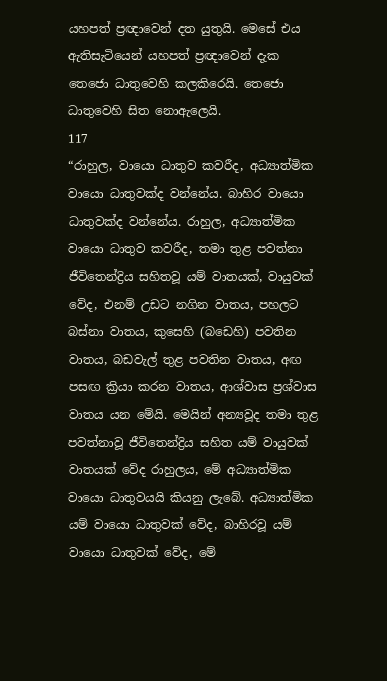යහපත් ප්‍රඥාවෙන් දත යුතුයි. මෙසේ එය ඇතිසැටියෙන් යහපත් ප්‍රඥාවෙන් දැක තෙජො ධාතුවෙහි කලකිරෙයි. තෙජො ධාතුවෙහි සිත නොඇලෙයි.
117
“රාහුල, වායො ධාතුව කවරීද, අධ්‍යාත්මික වායො ධාතුවක්ද වන්නේය. බාහිර වායො ධාතුවක්ද වන්නේය. රාහුල, අධ්‍යාත්මික වායො ධාතුව කවරීද, තමා තුළ පවත්නා ජීවිතෙන්ද්‍රිය සහිතවූ යම් වාතයක්, වායුවක් වේද, එනම් උඩට නගින වාතය, පහලට බස්නා වාතය, කුසෙහි (බඩෙහි) පවතින වාතය, බඩවැල් තුළ පවතින වාතය, අඟ පසඟ ක්‍රියා කරන වාතය, ආශ්වාස ප්‍රශ්වාස වාතය යන මේයි. මෙයින් අන්‍යවූද තමා තුළ පවත්නාවූ ජීවිතෙන්ද්‍රිය සහිත යම් වායුවක් වාතයක් වේද රාහුලය, මේ අධ්‍යාත්මික වායො ධාතුවයයි කියනු ලැබේ. අධ්‍යාත්මික යම් වායො ධාතුවක් වේද, බාහිරවූ යම් වායො ධාතුවක් වේද, මේ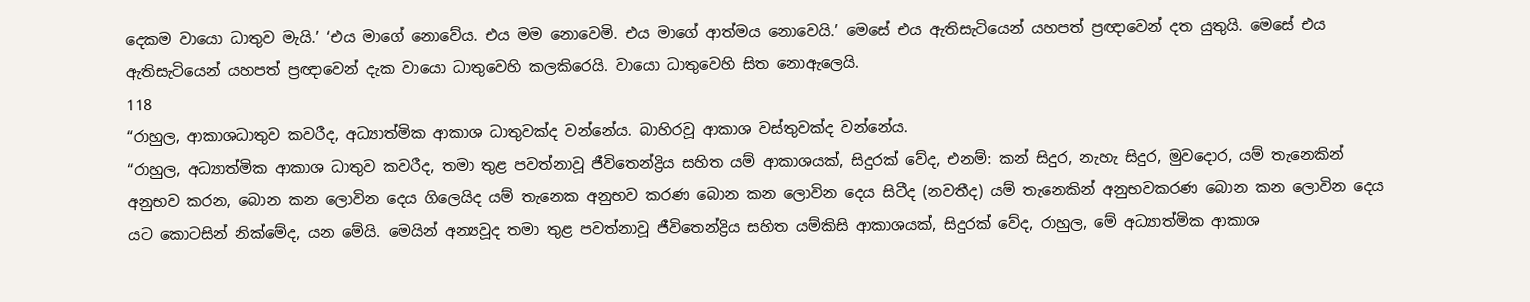දෙකම වායො ධාතුව මැයි.’ ‘එය මාගේ නොවේය. එය මම නොවෙමි. එය මාගේ ආත්මය නොවෙයි.’ මෙසේ එය ඇතිසැටියෙන් යහපත් ප්‍රඥාවෙන් දත යුතුයි. මෙසේ එය ඇතිසැටියෙන් යහපත් ප්‍රඥාවෙන් දැක වායො ධාතුවෙහි කලකිරෙයි. වායො ධාතුවෙහි සිත නොඇලෙයි.
118
“රාහුල, ආකාශධාතුව කවරීද, අධ්‍යාත්මික ආකාශ ධාතුවක්ද වන්නේය. බාහිරවූ ආකාශ වස්තුවක්ද වන්නේය.
“රාහුල, අධ්‍යාත්මික ආකාශ ධාතුව කවරීද, තමා තුළ පවත්නාවූ ජීවිතෙන්ද්‍රිය සහිත යම් ආකාශයක්, සිදුරක් වේද, එනම්: කන් සිදුර, නැහැ සිදුර, මුවදොර, යම් තැනෙකින් අනුභව කරන, බොන කන ලොවින දෙය ගිලෙයිද යම් තැනෙක අනුභව කරණ බොන කන ලොවින දෙය සිටීද (නවතීද) යම් තැනෙකින් අනුභවකරණ බොන කන ලොවින දෙය යට කොටසින් නික්මේද, යන මේයි. මෙයින් අන්‍යවූද තමා තුළ පවත්නාවූ ජීවිතෙන්ද්‍රිය සහිත යම්කිසි ආකාශයක්, සිදුරක් වේද, රාහුල, මේ අධ්‍යාත්මික ආකාශ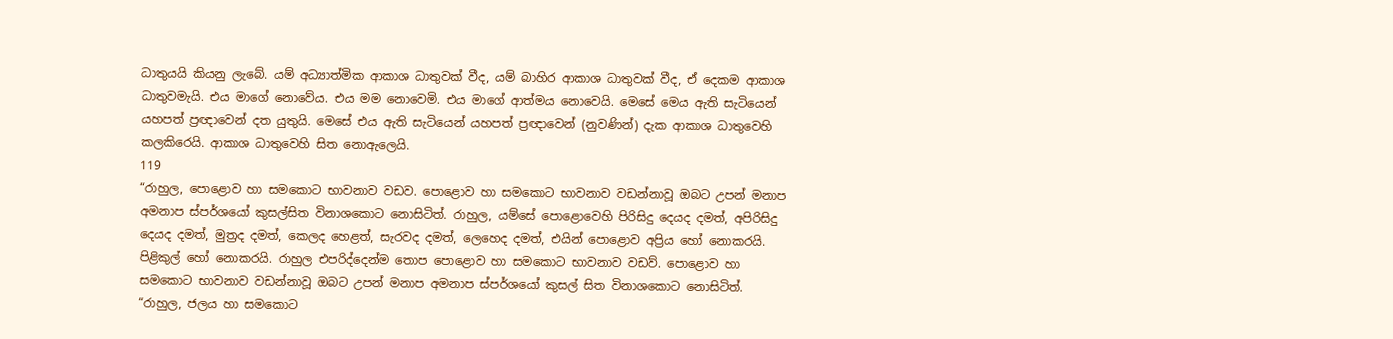ධාතුයයි කියනු ලැබේ. යම් අධ්‍යාත්මික ආකාශ ධාතුවක් වීද, යම් බාහිර ආකාශ ධාතුවක් වීද, ඒ දෙකම ආකාශ ධාතුවමැයි. එය මාගේ නොවේය. එය මම නොවෙමි. එය මාගේ ආත්මය නොවෙයි. මෙසේ මෙය ඇති සැටියෙන් යහපත් ප්‍රඥාවෙන් දත යුතුයි. මෙසේ එය ඇති සැටියෙන් යහපත් ප්‍රඥාවෙන් (නුවණින්) දැක ආකාශ ධාතුවෙහි කලකිරෙයි. ආකාශ ධාතුවෙහි සිත නොඇලෙයි.
119
“රාහුල, පොළොව හා සමකොට භාවනාව වඩව. පොළොව හා සමකොට භාවනාව වඩන්නාවූ ඔබට උපන් මනාප අමනාප ස්පර්ශයෝ කුසල්සිත විනාශකොට නොසිටිත්. රාහුල, යම්සේ පොළොවෙහි පිරිසිදු දෙයද දමත්, අපිරිසිදු දෙයද දමත්, මුත්‍රද දමත්, කෙලද හෙළත්, සැරවද දමත්, ලෙහෙද දමත්, එයින් පොළොව අප්‍රිය හෝ නොකරයි. පිළිකුල් හෝ නොකරයි. රාහුල එපරිද්දෙන්ම තොප පොළොව හා සමකොට භාවනාව වඩව්. පොළොව හා සමකොට භාවනාව වඩන්නාවූ ඔබට උපන් මනාප අමනාප ස්පර්ශයෝ කුසල් සිත විනාශකොට නොසිටිත්.
“රාහුල, ජලය හා සමකොට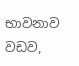භාවනාව වඩව,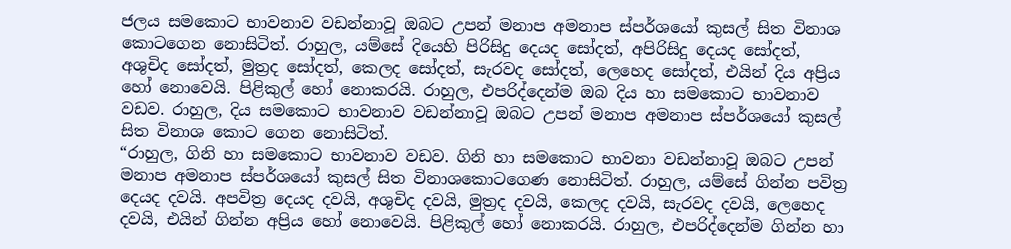ජලය සමකොට භාවනාව වඩන්නාවූ ඔබට උපන් මනාප අමනාප ස්පර්ශයෝ කුසල් සිත විනාශ කොටගෙන නොසිටිත්. රාහුල, යම්සේ දියෙහි පිරිසිදු දෙයද සෝදත්, අපිරිසිදු දෙයද සෝදත්, අශුචිද සෝදත්, මුත්‍රද සෝදත්, කෙලද සෝදත්, සැරවද සෝදත්, ලෙහෙද සෝදත්, එයින් දිය අප්‍රිය හෝ නොවෙයි. පිළිකුල් හෝ නොකරයි. රාහුල, එපරිද්දෙන්ම ඔබ දිය හා සමකොට භාවනාව වඩව. රාහුල, දිය සමකොට භාවනාව වඩන්නාවූ ඔබට උපන් මනාප අමනාප ස්පර්ශයෝ කුසල් සිත විනාශ කොට ගෙන නොසිටිත්.
“රාහුල, ගිනි හා සමකොට භාවනාව වඩව. ගිනි හා සමකොට භාවනා වඩන්නාවූ ඔබට උපන් මනාප අමනාප ස්පර්ශයෝ කුසල් සිත විනාශකොටගෙණ නොසිටිත්. රාහුල, යම්සේ ගින්න පවිත්‍ර දෙයද දවයි. අපවිත්‍ර දෙයද දවයි, අශුචිද දවයි, මුත්‍රද දවයි, කෙලද දවයි, සැරවද දවයි, ලෙහෙද දවයි, එයින් ගින්න අප්‍රිය හෝ නොවෙයි. පිළිකුල් හෝ නොකරයි. රාහුල, එපරිද්දෙන්ම ගින්න හා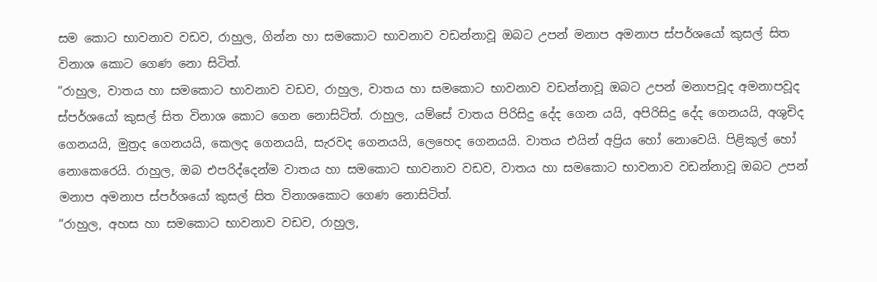සම කොට භාවනාව වඩව, රාහුල, ගින්න හා සමකොට භාවනාව වඩන්නාවූ ඔබට උපන් මනාප අමනාප ස්පර්ශයෝ කුසල් සිත විනාශ කොට ගෙණ නො සිටිත්.
“රාහුල, වාතය හා සමකොට භාවනාව වඩව, රාහුල, වාතය හා සමකොට භාවනාව වඩන්නාවූ ඔබට උපන් මනාපවූද අමනාපවූද ස්පර්ශයෝ කුසල් සිත විනාශ කොට ගෙන නොසිටිත්. රාහුල, යම්සේ වාතය පිරිසිදු දේද ගෙන යයි, අපිරිසිදු දේද ගෙනයයි, අශුචිද ගෙනයයි, මුත්‍රද ගෙනයයි, කෙලද ගෙනයයි, සැරවද ගෙනයයි, ලෙහෙද ගෙනයයි. වාතය එයින් අප්‍රිය හෝ නොවෙයි. පිළිකුල් හෝ නොකෙරෙයි. රාහුල, ඔබ එපරිද්දෙන්ම වාතය හා සමකොට භාවනාව වඩව, වාතය හා සමකොට භාවනාව වඩන්නාවූ ඔබට උපන් මනාප අමනාප ස්පර්ශයෝ කුසල් සිත විනාශකොට ගෙණ නොසිටිත්.
“රාහුල, අහස හා සමකොට භාවනාව වඩව, රාහුල,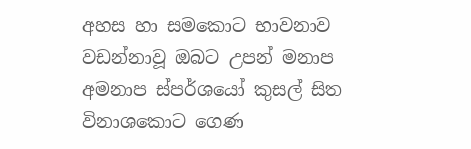අහස හා සමකොට භාවනාව වඩන්නාවූ ඔබට උපන් මනාප අමනාප ස්පර්ශයෝ කුසල් සිත විනාශකොට ගෙණ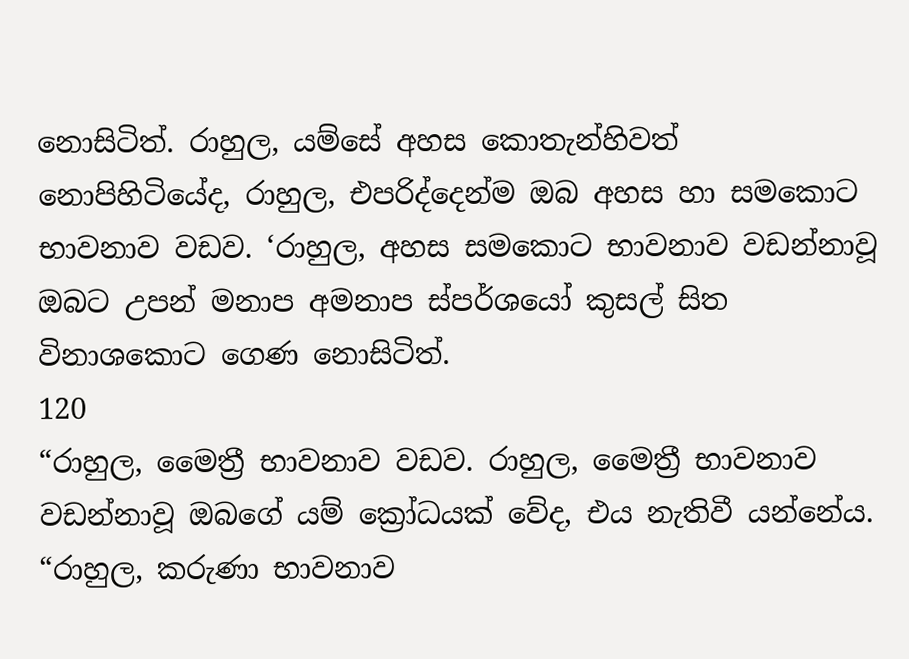නොසිටිත්. රාහුල, යම්සේ අහස කොතැන්හිවත් නොපිහිටියේද, රාහුල, එපරිද්දෙන්ම ඔබ අහස හා සමකොට භාවනාව වඩව. ‘රාහුල, අහස සමකොට භාවනාව වඩන්නාවූ ඔබට උපන් මනාප අමනාප ස්පර්ශයෝ කුසල් සිත විනාශකොට ගෙණ නොසිටිත්.
120
“රාහුල, මෛත්‍රී භාවනාව වඩව. රාහුල, මෛත්‍රී භාවනාව වඩන්නාවූ ඔබගේ යම් ක්‍රෝධයක් වේද, එය නැතිවී යන්නේය.
“රාහුල, කරුණා භාවනාව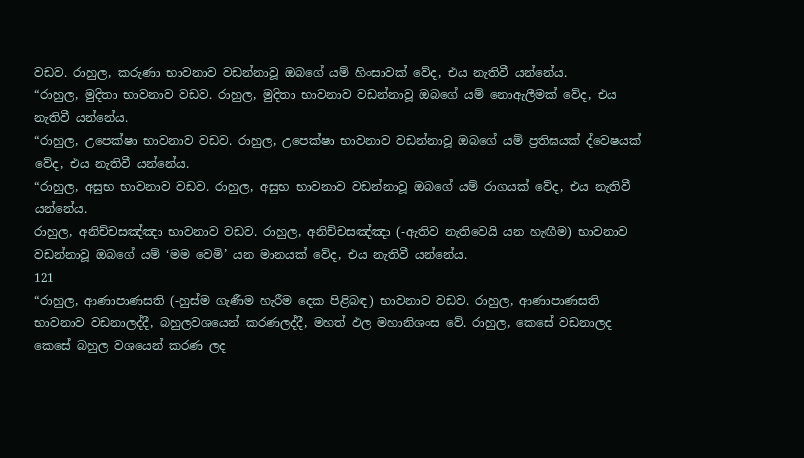වඩව. රාහුල, කරුණා භාවනාව වඩන්නාවූ ඔබගේ යම් හිංසාවක් වේද, එය නැතිවී යන්නේය.
“රාහුල, මුදිතා භාවනාව වඩව. රාහුල, මුදිතා භාවනාව වඩන්නාවූ ඔබගේ යම් නොඇලීමක් වේද, එය නැතිවී යන්නේය.
“රාහුල, උපෙක්ෂා භාවනාව වඩව. රාහුල, උපෙක්ෂා භාවනාව වඩන්නාවූ ඔබගේ යම් ප්‍රතිඝයක් ද්වෙෂයක් වේද, එය නැතිවී යන්නේය.
“රාහුල, අසුභ භාවනාව වඩව. රාහුල, අසුභ භාවනාව වඩන්නාවූ ඔබගේ යම් රාගයක් වේද, එය නැතිවී යන්නේය.
රාහුල, අනිච්චසඤ්ඤා භාවනාව වඩව. රාහුල, අනිච්චසඤ්ඤා (-ඇතිව නැතිවෙයි යන හැඟීම) භාවනාව වඩන්නාවූ ඔබගේ යම් ‘මම වෙමි’ යන මානයක් වේද, එය නැතිවී යන්නේය.
121
“රාහුල, ආණාපාණසති (-හුස්ම ගැණීම හැරීම දෙක පිළිබඳ) භාවනාව වඩව. රාහුල, ආණාපාණසති භාවනාව වඩනාලද්දී, බහුලවශයෙන් කරණලද්දී, මහත් ඵල මහානිශංස වේ. රාහුල, කෙසේ වඩනාලද කෙසේ බහුල වශයෙන් කරණ ලද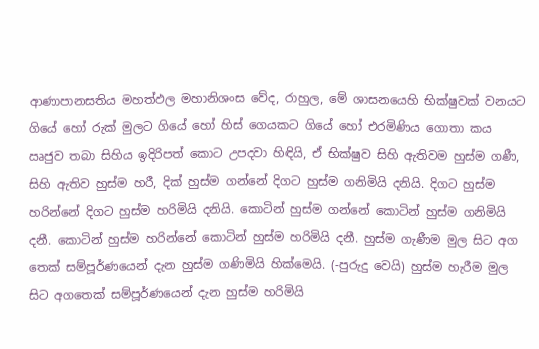ආණාපානසතිය මහත්ඵල මහානිශංස වේද, රාහුල, මේ ශාසනයෙහි භික්ෂුවක් වනයට ගියේ හෝ රුක් මුලට ගියේ හෝ හිස් ගෙයකට ගියේ හෝ එරමිණිය ගොතා කය ඍජුව තබා සිහිය ඉදිරිපත් කොට උපදවා හිඳියි, ඒ භික්ෂුව සිහි ඇතිවම හුස්ම ගණී, සිහි ඇතිව හුස්ම හරී, දික් හුස්ම ගන්නේ දිගට හුස්ම ගනිමියි දනියි. දිගට හුස්ම හරින්නේ දිගට හුස්ම හරිමියි දනියි. කොටින් හුස්ම ගන්නේ කොටින් හුස්ම ගනිමියි දනී. කොටින් හුස්ම හරින්නේ කොටින් හුස්ම හරිමියි දනී. හුස්ම ගැණීම මුල සිට අග තෙක් සම්පූර්ණයෙන් දැන හුස්ම ගණිමියි හික්මෙයි. (-පුරුදු වෙයි) හුස්ම හැරීම මුල සිට අගතෙක් සම්පූර්ණයෙන් දැන හුස්ම හරිමියි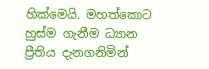හික්මෙයි. මහත්කොට හුස්ම ගැනීම ධ්‍යාන ප්‍රීතිය දැනගනිමින්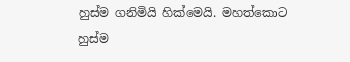හුස්ම ගනිමියි හික්මෙයි. මහත්කොට හුස්ම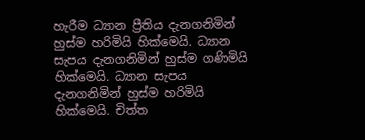හැරීම ධ්‍යාන ප්‍රීතිය දැනගනිමින් හුස්ම හරිමියි හික්මෙයි. ධ්‍යාන සැපය දැනගනිමින් හුස්ම ගණිමියි හික්මෙයි. ධ්‍යාන සැපය දැනගනිමින් හුස්ම හරිමියි හික්මෙයි. චිත්ත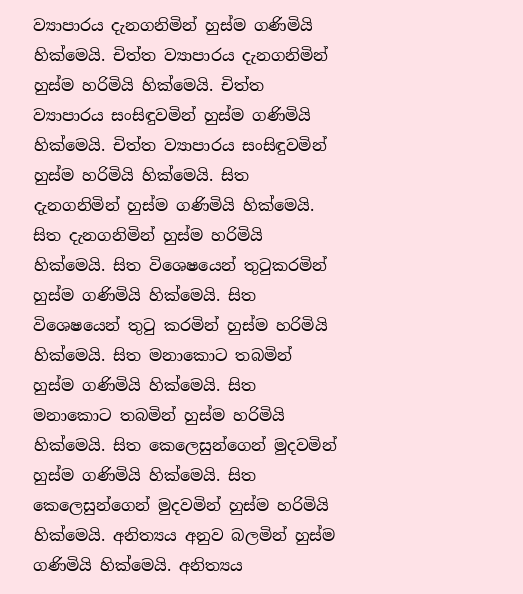ව්‍යාපාරය දැනගනිමින් හුස්ම ගණිමියි හික්මෙයි. චිත්ත ව්‍යාපාරය දැනගනිමින් හුස්ම හරිමියි හික්මෙයි. චිත්ත ව්‍යාපාරය සංසිඳුවමින් හුස්ම ගණිමියි හික්මෙයි. චිත්ත ව්‍යාපාරය සංසිඳුවමින් හුස්ම හරිමියි හික්මෙයි. සිත දැනගනිමින් හුස්ම ගණිමියි හික්මෙයි. සිත දැනගනිමින් හුස්ම හරිමියි හික්මෙයි. සිත විශෙෂයෙන් තුටුකරමින් හුස්ම ගණිමියි හික්මෙයි. සිත විශෙෂයෙන් තුටු කරමින් හුස්ම හරිමියි හික්මෙයි. සිත මනාකොට තබමින් හුස්ම ගණිමියි හික්මෙයි. සිත මනාකොට තබමින් හුස්ම හරිමියි හික්මෙයි. සිත කෙලෙසුන්ගෙන් මුදවමින් හුස්ම ගණිමියි හික්මෙයි. සිත කෙලෙසුන්ගෙන් මුදවමින් හුස්ම හරිමියි හික්මෙයි. අනිත්‍යය අනුව බලමින් හුස්ම ගණිමියි හික්මෙයි. අනිත්‍යය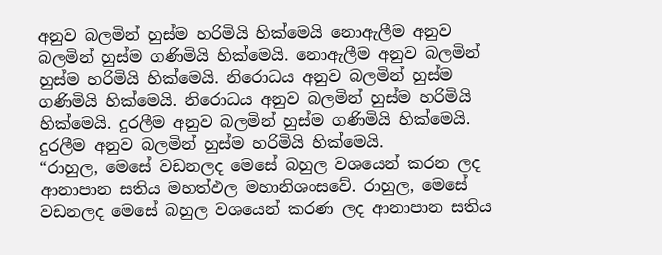අනුව බලමින් හුස්ම හරිමියි හික්මෙයි නොඇලීම අනුව බලමින් හුස්ම ගණිමියි හික්මෙයි. නොඇලීම අනුව බලමින් හුස්ම හරිමියි හික්මෙයි. නිරොධය අනුව බලමින් හුස්ම ගණිමියි හික්මෙයි. නිරොධය අනුව බලමින් හුස්ම හරිමියි හික්මෙයි. දුරලීම අනුව බලමින් හුස්ම ගණිමියි හික්මෙයි. දුරලීම අනුව බලමින් හුස්ම හරිමියි හික්මෙයි.
“රාහුල, මෙසේ වඩනලද මෙසේ බහුල වශයෙන් කරන ලද ආනාපාන සතිය මහත්ඵල මහානිශංසවේ. රාහුල, මෙසේ වඩනලද මෙසේ බහුල වශයෙන් කරණ ලද ආනාපාන සතිය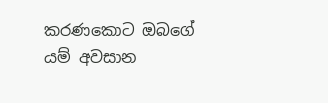කරණකොට ඔබගේ යම් අවසාන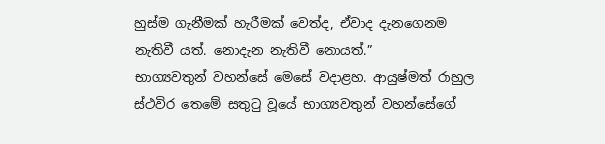හුස්ම ගැනීමක් හැරීමක් වෙත්ද, ඒවාද දැනගෙනම නැතිවී යත්. නොදැන නැතිවී නොයත්.”
භාග්‍යවතුන් වහන්සේ මෙසේ වදාළහ. ආයුෂ්මත් රාහුල ස්ථවිර තෙමේ සතුටු වූයේ භාග්‍යවතුන් වහන්සේගේ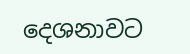දෙශනාවට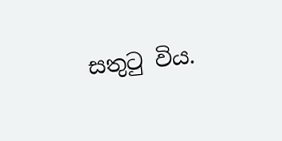සතුටු විය.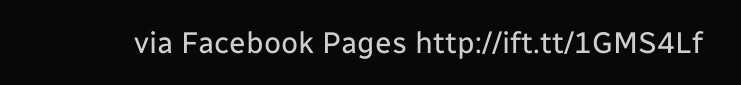via Facebook Pages http://ift.tt/1GMS4Lf